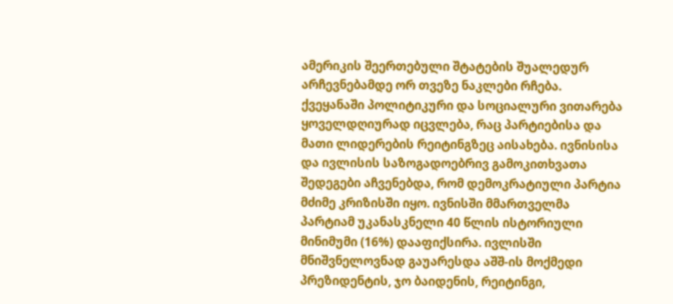ამერიკის შეერთებული შტატების შუალედურ არჩევნებამდე ორ თვეზე ნაკლები რჩება. ქვეყანაში პოლიტიკური და სოციალური ვითარება ყოველდღიურად იცვლება, რაც პარტიებისა და მათი ლიდერების რეიტინგზეც აისახება. ივნისისა და ივლისის საზოგადოებრივ გამოკითხვათა შედეგები აჩვენებდა, რომ დემოკრატიული პარტია მძიმე კრიზისში იყო. ივნისში მმართველმა პარტიამ უკანასკნელი 40 წლის ისტორიული მინიმუმი (16%) დააფიქსირა. ივლისში მნიშვნელოვნად გაუარესდა აშშ-ის მოქმედი პრეზიდენტის, ჯო ბაიდენის, რეიტინგი,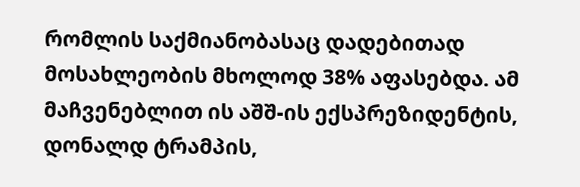რომლის საქმიანობასაც დადებითად მოსახლეობის მხოლოდ 38% აფასებდა. ამ მაჩვენებლით ის აშშ-ის ექსპრეზიდენტის, დონალდ ტრამპის,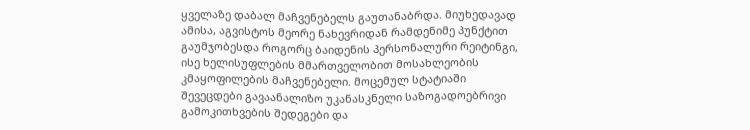ყველაზე დაბალ მაჩვენებელს გაუთანაბრდა. მიუხედავად ამისა, აგვისტოს მეორე ნახევრიდან რამდენიმე პუნქტით გაუმჯობესდა როგორც ბაიდენის პერსონალური რეიტინგი, ისე ხელისუფლების მმართველობით მოსახლეობის კმაყოფილების მაჩვენებელი. მოცემულ სტატიაში შევეცდები გავაანალიზო უკანასკნელი საზოგადოებრივი გამოკითხვების შედეგები და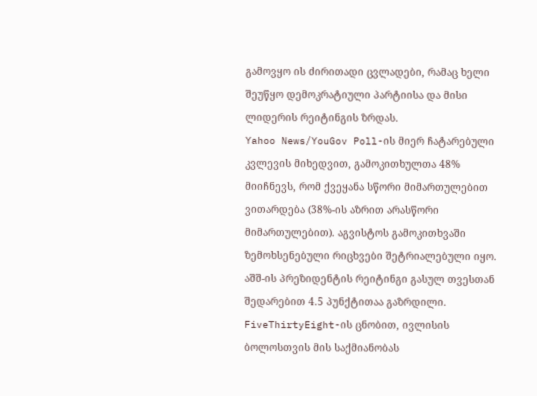გამოვყო ის ძირითადი ცვლადები, რამაც ხელი შეუწყო დემოკრატიული პარტიისა და მისი ლიდერის რეიტინგის ზრდას.
Yahoo News/YouGov Poll-ის მიერ ჩატარებული კვლევის მიხედვით, გამოკითხულთა 48% მიიჩნევს, რომ ქვეყანა სწორი მიმართულებით ვითარდება (38%-ის აზრით არასწორი მიმართულებით). აგვისტოს გამოკითხვაში ზემოხსენებული რიცხვები შეტრიალებული იყო. აშშ-ის პრეზიდენტის რეიტინგი გასულ თვესთან შედარებით 4.5 პუნქტითაა გაზრდილი. FiveThirtyEight-ის ცნობით, ივლისის ბოლოსთვის მის საქმიანობას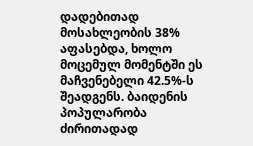დადებითად მოსახლეობის 38% აფასებდა, ხოლო მოცემულ მომენტში ეს მაჩვენებელი 42.5%-ს შეადგენს. ბაიდენის პოპულარობა ძირითადად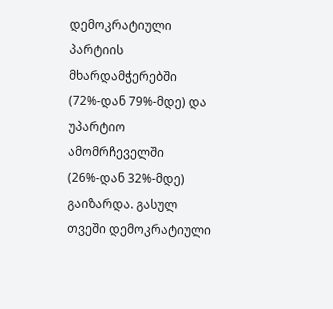დემოკრატიული პარტიის მხარდამჭერებში (72%-დან 79%-მდე) და უპარტიო ამომრჩეველში (26%-დან 32%-მდე) გაიზარდა. გასულ თვეში დემოკრატიული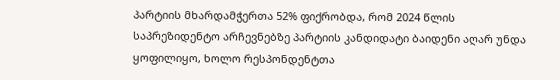პარტიის მხარდამჭერთა 52% ფიქრობდა, რომ 2024 წლის საპრეზიდენტო არჩევნებზე პარტიის კანდიდატი ბაიდენი აღარ უნდა ყოფილიყო, ხოლო რესპონდენტთა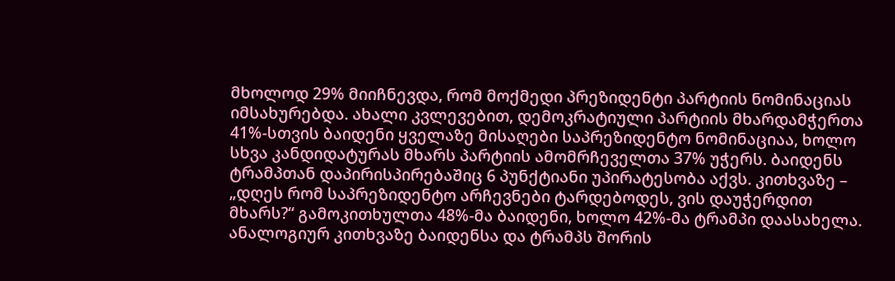მხოლოდ 29% მიიჩნევდა, რომ მოქმედი პრეზიდენტი პარტიის ნომინაციას იმსახურებდა. ახალი კვლევებით, დემოკრატიული პარტიის მხარდამჭერთა 41%-სთვის ბაიდენი ყველაზე მისაღები საპრეზიდენტო ნომინაციაა, ხოლო სხვა კანდიდატურას მხარს პარტიის ამომრჩეველთა 37% უჭერს. ბაიდენს ტრამპთან დაპირისპირებაშიც 6 პუნქტიანი უპირატესობა აქვს. კითხვაზე – „დღეს რომ საპრეზიდენტო არჩევნები ტარდებოდეს, ვის დაუჭერდით მხარს?“ გამოკითხულთა 48%-მა ბაიდენი, ხოლო 42%-მა ტრამპი დაასახელა. ანალოგიურ კითხვაზე ბაიდენსა და ტრამპს შორის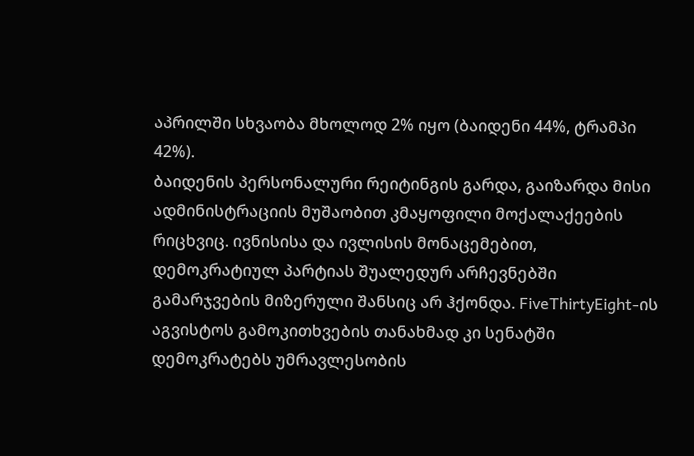აპრილში სხვაობა მხოლოდ 2% იყო (ბაიდენი 44%, ტრამპი 42%).
ბაიდენის პერსონალური რეიტინგის გარდა, გაიზარდა მისი ადმინისტრაციის მუშაობით კმაყოფილი მოქალაქეების რიცხვიც. ივნისისა და ივლისის მონაცემებით, დემოკრატიულ პარტიას შუალედურ არჩევნებში გამარჯვების მიზერული შანსიც არ ჰქონდა. FiveThirtyEight-ის აგვისტოს გამოკითხვების თანახმად კი სენატში დემოკრატებს უმრავლესობის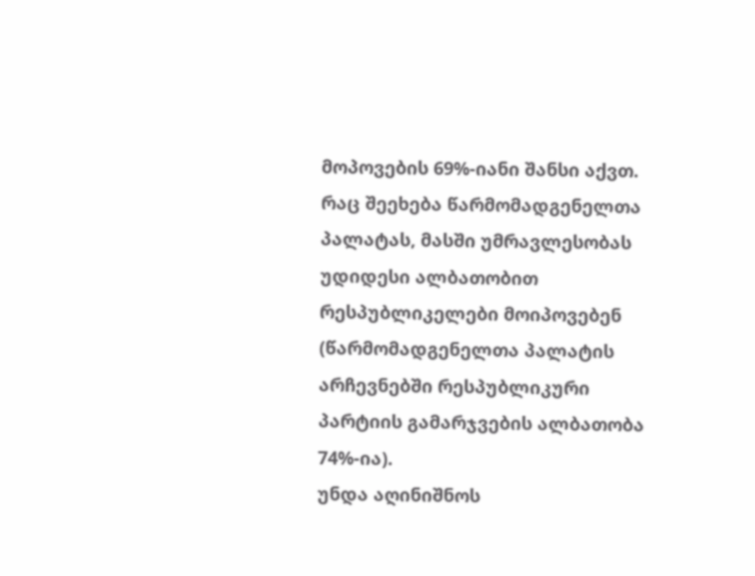მოპოვების 69%-იანი შანსი აქვთ. რაც შეეხება წარმომადგენელთა პალატას, მასში უმრავლესობას უდიდესი ალბათობით რესპუბლიკელები მოიპოვებენ (წარმომადგენელთა პალატის არჩევნებში რესპუბლიკური პარტიის გამარჯვების ალბათობა 74%-ია).
უნდა აღინიშნოს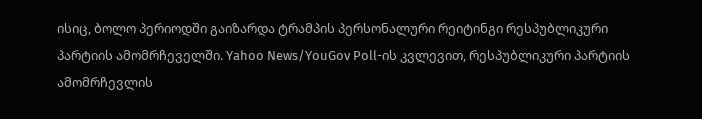ისიც, ბოლო პერიოდში გაიზარდა ტრამპის პერსონალური რეიტინგი რესპუბლიკური პარტიის ამომრჩეველში. Yahoo News/YouGov Poll-ის კვლევით, რესპუბლიკური პარტიის ამომრჩევლის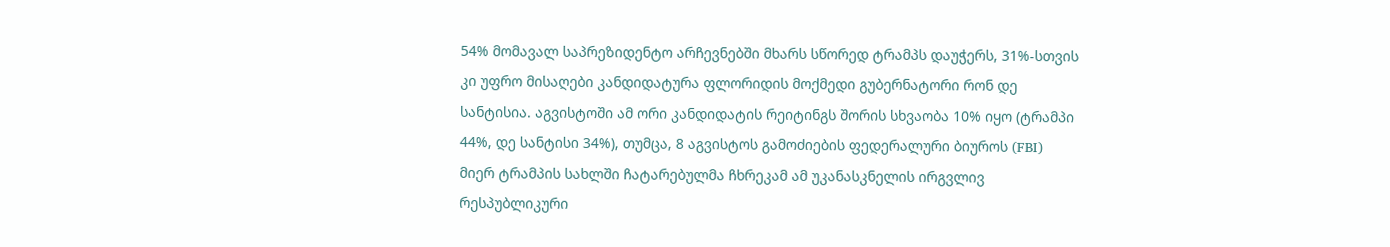54% მომავალ საპრეზიდენტო არჩევნებში მხარს სწორედ ტრამპს დაუჭერს, 31%-სთვის კი უფრო მისაღები კანდიდატურა ფლორიდის მოქმედი გუბერნატორი რონ დე სანტისია. აგვისტოში ამ ორი კანდიდატის რეიტინგს შორის სხვაობა 10% იყო (ტრამპი 44%, დე სანტისი 34%), თუმცა, 8 აგვისტოს გამოძიების ფედერალური ბიუროს (FBI) მიერ ტრამპის სახლში ჩატარებულმა ჩხრეკამ ამ უკანასკნელის ირგვლივ რესპუბლიკური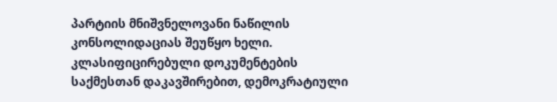პარტიის მნიშვნელოვანი ნაწილის კონსოლიდაციას შეუწყო ხელი. კლასიფიცირებული დოკუმენტების საქმესთან დაკავშირებით, დემოკრატიული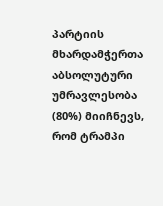პარტიის მხარდამჭერთა აბსოლუტური უმრავლესობა (80%) მიიჩნევს, რომ ტრამპი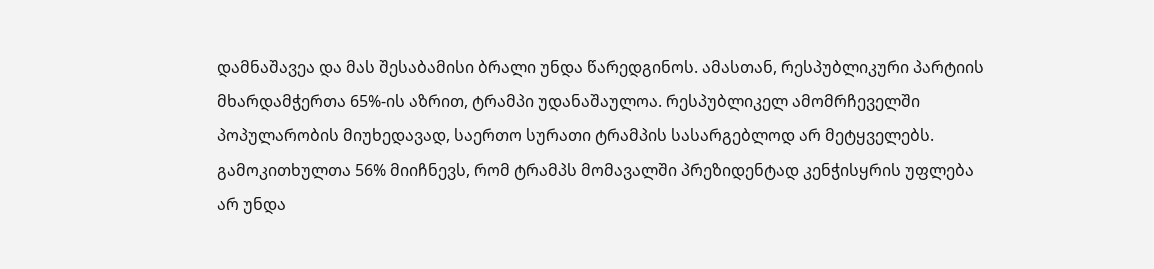დამნაშავეა და მას შესაბამისი ბრალი უნდა წარედგინოს. ამასთან, რესპუბლიკური პარტიის მხარდამჭერთა 65%-ის აზრით, ტრამპი უდანაშაულოა. რესპუბლიკელ ამომრჩეველში პოპულარობის მიუხედავად, საერთო სურათი ტრამპის სასარგებლოდ არ მეტყველებს. გამოკითხულთა 56% მიიჩნევს, რომ ტრამპს მომავალში პრეზიდენტად კენჭისყრის უფლება არ უნდა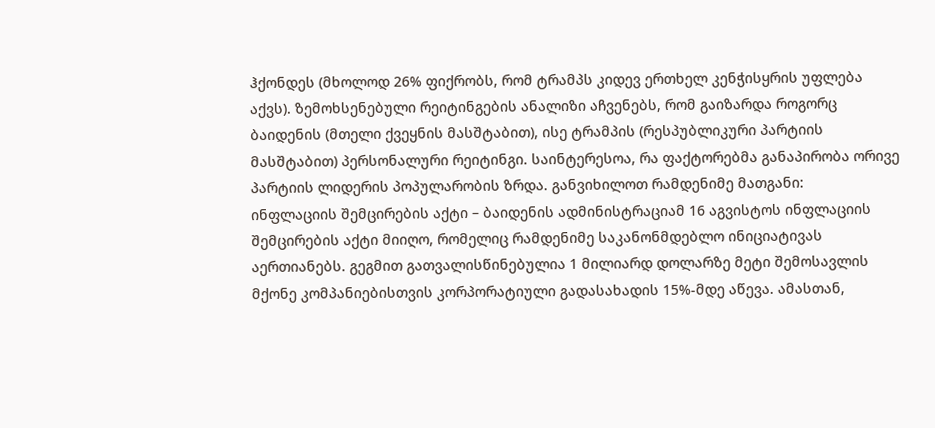ჰქონდეს (მხოლოდ 26% ფიქრობს, რომ ტრამპს კიდევ ერთხელ კენჭისყრის უფლება აქვს). ზემოხსენებული რეიტინგების ანალიზი აჩვენებს, რომ გაიზარდა როგორც ბაიდენის (მთელი ქვეყნის მასშტაბით), ისე ტრამპის (რესპუბლიკური პარტიის მასშტაბით) პერსონალური რეიტინგი. საინტერესოა, რა ფაქტორებმა განაპირობა ორივე პარტიის ლიდერის პოპულარობის ზრდა. განვიხილოთ რამდენიმე მათგანი:
ინფლაციის შემცირების აქტი – ბაიდენის ადმინისტრაციამ 16 აგვისტოს ინფლაციის შემცირების აქტი მიიღო, რომელიც რამდენიმე საკანონმდებლო ინიციატივას აერთიანებს. გეგმით გათვალისწინებულია 1 მილიარდ დოლარზე მეტი შემოსავლის მქონე კომპანიებისთვის კორპორატიული გადასახადის 15%-მდე აწევა. ამასთან,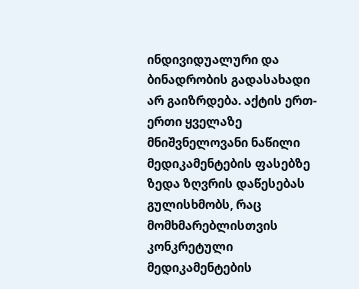ინდივიდუალური და ბინადრობის გადასახადი არ გაიზრდება. აქტის ერთ-ერთი ყველაზე მნიშვნელოვანი ნაწილი მედიკამენტების ფასებზე ზედა ზღვრის დაწესებას გულისხმობს, რაც მომხმარებლისთვის კონკრეტული მედიკამენტების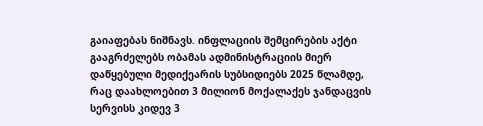გაიაფებას ნიშნავს. ინფლაციის შემცირების აქტი გააგრძელებს ობამას ადმინისტრაციის მიერ დაწყებული მედიქეარის სუბსიდიებს 2025 წლამდე, რაც დაახლოებით 3 მილიონ მოქალაქეს ჯანდაცვის სერვისს კიდევ 3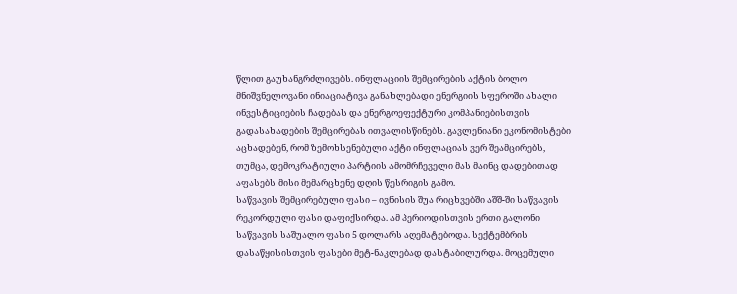წლით გაუხანგრძლივებს. ინფლაციის შემცირების აქტის ბოლო მნიშვნელოვანი ინიაციატივა განახლებადი ენერგიის სფეროში ახალი ინვესტიციების ჩადებას და ენერგოეფექტური კომპანიებისთვის გადასახადების შემცირებას ითვალისწინებს. გავლენიანი ეკონომისტები აცხადებენ, რომ ზემოხსენებული აქტი ინფლაციას ვერ შეამცირებს, თუმცა, დემოკრატიული პარტიის ამომრჩეველი მას მაინც დადებითად აფასებს მისი მემარცხენე დღის წესრიგის გამო.
საწვავის შემცირებული ფასი – ივნისის შუა რიცხვებში აშშ-ში საწვავის რეკორდული ფასი დაფიქსირდა. ამ პერიოდისთვის ერთი გალონი საწვავის საშუალო ფასი 5 დოლარს აღემატებოდა. სექტემბრის დასაწყისისთვის ფასები მეტ-ნაკლებად დასტაბილურდა. მოცემული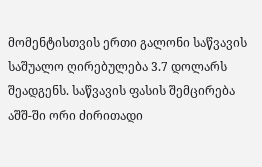მომენტისთვის ერთი გალონი საწვავის საშუალო ღირებულება 3.7 დოლარს შეადგენს. საწვავის ფასის შემცირება აშშ-ში ორი ძირითადი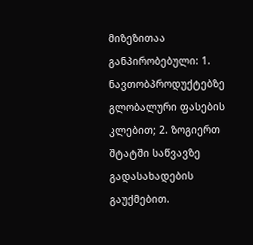მიზეზითაა განპირობებული: 1. ნავთობპროდუქტებზე გლობალური ფასების კლებით; 2. ზოგიერთ შტატში საწვავზე გადასახადების გაუქმებით.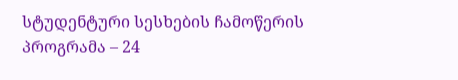სტუდენტური სესხების ჩამოწერის პროგრამა – 24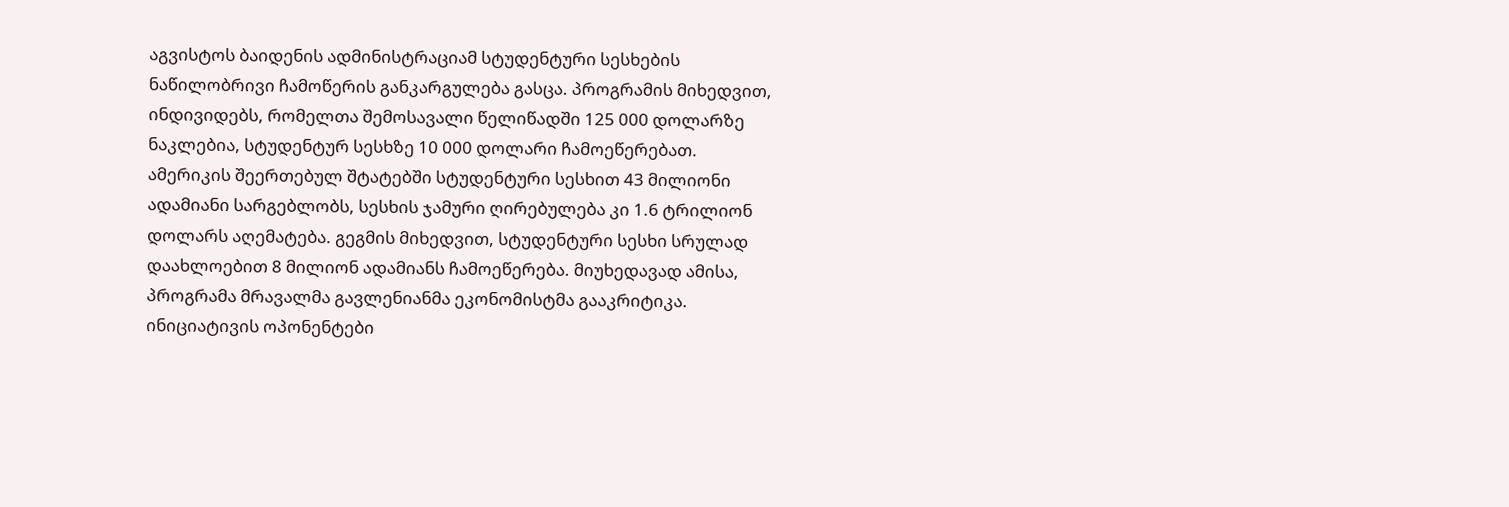აგვისტოს ბაიდენის ადმინისტრაციამ სტუდენტური სესხების ნაწილობრივი ჩამოწერის განკარგულება გასცა. პროგრამის მიხედვით, ინდივიდებს, რომელთა შემოსავალი წელიწადში 125 000 დოლარზე ნაკლებია, სტუდენტურ სესხზე 10 000 დოლარი ჩამოეწერებათ. ამერიკის შეერთებულ შტატებში სტუდენტური სესხით 43 მილიონი ადამიანი სარგებლობს, სესხის ჯამური ღირებულება კი 1.6 ტრილიონ დოლარს აღემატება. გეგმის მიხედვით, სტუდენტური სესხი სრულად დაახლოებით 8 მილიონ ადამიანს ჩამოეწერება. მიუხედავად ამისა, პროგრამა მრავალმა გავლენიანმა ეკონომისტმა გააკრიტიკა. ინიციატივის ოპონენტები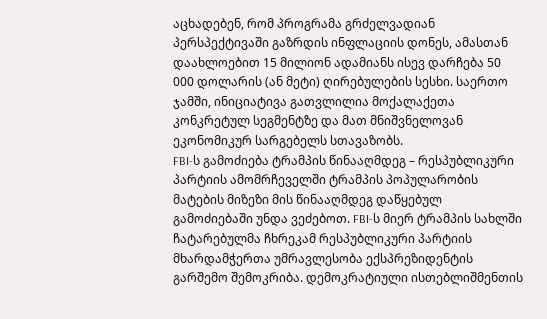აცხადებენ, რომ პროგრამა გრძელვადიან პერსპექტივაში გაზრდის ინფლაციის დონეს, ამასთან დაახლოებით 15 მილიონ ადამიანს ისევ დარჩება 50 000 დოლარის (ან მეტი) ღირებულების სესხი. საერთო ჯამში, ინიციატივა გათვლილია მოქალაქეთა კონკრეტულ სეგმენტზე და მათ მნიშვნელოვან ეკონომიკურ სარგებელს სთავაზობს.
FBI-ს გამოძიება ტრამპის წინააღმდეგ – რესპუბლიკური პარტიის ამომრჩეველში ტრამპის პოპულარობის მატების მიზეზი მის წინააღმდეგ დაწყებულ გამოძიებაში უნდა ვეძებოთ. FBI-ს მიერ ტრამპის სახლში ჩატარებულმა ჩხრეკამ რესპუბლიკური პარტიის მხარდამჭერთა უმრავლესობა ექსპრეზიდენტის გარშემო შემოკრიბა. დემოკრატიული ისთებლიშმენთის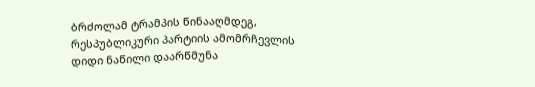ბრძოლამ ტრამპის წინააღმდეგ, რესპუბლიკური პარტიის ამომრჩევლის დიდი ნაწილი დაარწმუნა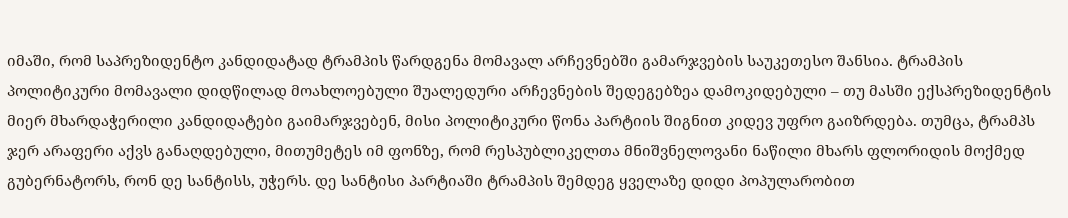იმაში, რომ საპრეზიდენტო კანდიდატად ტრამპის წარდგენა მომავალ არჩევნებში გამარჯვების საუკეთესო შანსია. ტრამპის პოლიტიკური მომავალი დიდწილად მოახლოებული შუალედური არჩევნების შედეგებზეა დამოკიდებული – თუ მასში ექსპრეზიდენტის მიერ მხარდაჭერილი კანდიდატები გაიმარჯვებენ, მისი პოლიტიკური წონა პარტიის შიგნით კიდევ უფრო გაიზრდება. თუმცა, ტრამპს ჯერ არაფერი აქვს განაღდებული, მითუმეტეს იმ ფონზე, რომ რესპუბლიკელთა მნიშვნელოვანი ნაწილი მხარს ფლორიდის მოქმედ გუბერნატორს, რონ დე სანტისს, უჭერს. დე სანტისი პარტიაში ტრამპის შემდეგ ყველაზე დიდი პოპულარობით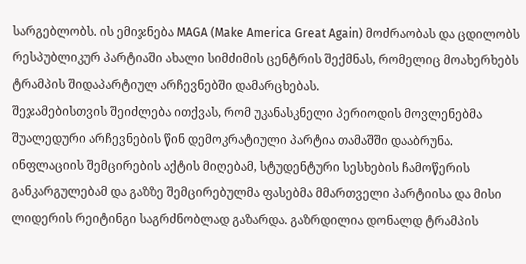სარგებლობს. ის ემიჯნება MAGA (Make America Great Again) მოძრაობას და ცდილობს რესპუბლიკურ პარტიაში ახალი სიმძიმის ცენტრის შექმნას, რომელიც მოახერხებს ტრამპის შიდაპარტიულ არჩევნებში დამარცხებას.
შეჯამებისთვის შეიძლება ითქვას, რომ უკანასკნელი პერიოდის მოვლენებმა შუალედური არჩევნების წინ დემოკრატიული პარტია თამაშში დააბრუნა. ინფლაციის შემცირების აქტის მიღებამ, სტუდენტური სესხების ჩამოწერის განკარგულებამ და გაზზე შემცირებულმა ფასებმა მმართველი პარტიისა და მისი ლიდერის რეიტინგი საგრძნობლად გაზარდა. გაზრდილია დონალდ ტრამპის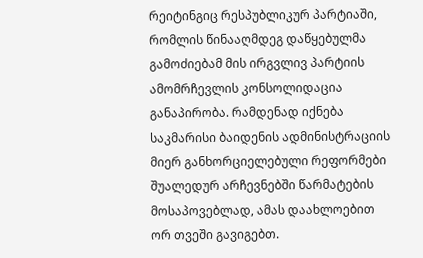რეიტინგიც რესპუბლიკურ პარტიაში, რომლის წინააღმდეგ დაწყებულმა გამოძიებამ მის ირგვლივ პარტიის ამომრჩევლის კონსოლიდაცია განაპირობა. რამდენად იქნება საკმარისი ბაიდენის ადმინისტრაციის მიერ განხორციელებული რეფორმები შუალედურ არჩევნებში წარმატების მოსაპოვებლად, ამას დაახლოებით ორ თვეში გავიგებთ.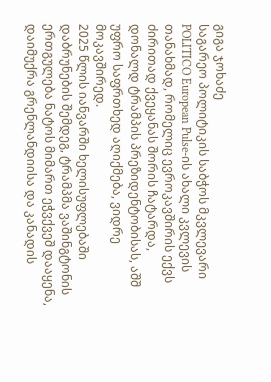გიგა ჯოხაძე
საგარეო პოლიტიკის საბჭოს მკვლევარი
POLITICO European Pulse-ის ახალი კვლევის თანახმად, რომელიც ევროკავშირის ექვს ძირითად ქვეყანას შორის ჩატარდა, დონალდ ტრამპის პრეზიდენტობისას, აშშ უფრო საფრთხედ აღიქმება, ვიდრე მოკავშირედ.
2025 წლის იანვარში ხელისუფლებაში დაბრუნების შემდეგ, ტრამპმა ვაშინგტონის ერთგულება ნატოს მიმართ ეჭვქვეშ დააყენა, დაიმუქრა გრენლანდიისა და კანადის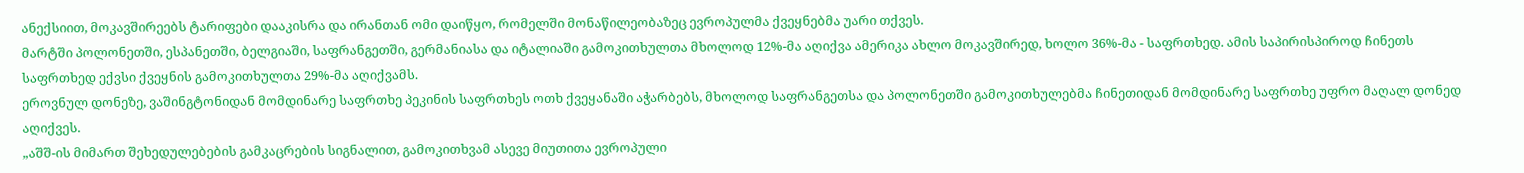ანექსიით, მოკავშირეებს ტარიფები დააკისრა და ირანთან ომი დაიწყო, რომელში მონაწილეობაზეც ევროპულმა ქვეყნებმა უარი თქვეს.
მარტში პოლონეთში, ესპანეთში, ბელგიაში, საფრანგეთში, გერმანიასა და იტალიაში გამოკითხულთა მხოლოდ 12%-მა აღიქვა ამერიკა ახლო მოკავშირედ, ხოლო 36%-მა - საფრთხედ. ამის საპირისპიროდ ჩინეთს საფრთხედ ექვსი ქვეყნის გამოკითხულთა 29%-მა აღიქვამს.
ეროვნულ დონეზე, ვაშინგტონიდან მომდინარე საფრთხე პეკინის საფრთხეს ოთხ ქვეყანაში აჭარბებს, მხოლოდ საფრანგეთსა და პოლონეთში გამოკითხულებმა ჩინეთიდან მომდინარე საფრთხე უფრო მაღალ დონედ აღიქვეს.
„აშშ-ის მიმართ შეხედულებების გამკაცრების სიგნალით, გამოკითხვამ ასევე მიუთითა ევროპული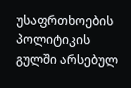უსაფრთხოების პოლიტიკის გულში არსებულ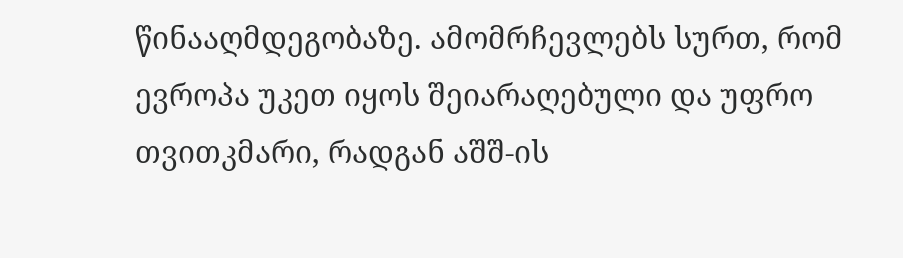წინააღმდეგობაზე. ამომრჩევლებს სურთ, რომ ევროპა უკეთ იყოს შეიარაღებული და უფრო თვითკმარი, რადგან აშშ-ის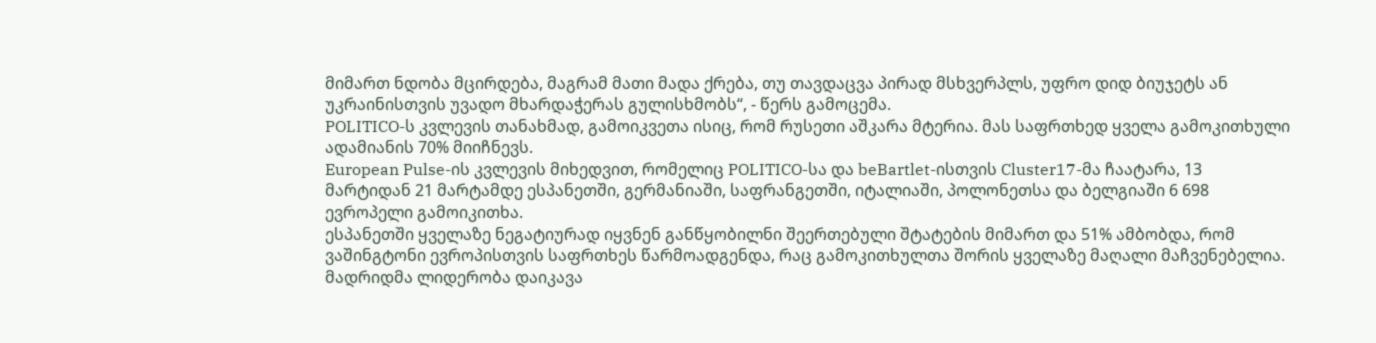მიმართ ნდობა მცირდება, მაგრამ მათი მადა ქრება, თუ თავდაცვა პირად მსხვერპლს, უფრო დიდ ბიუჯეტს ან უკრაინისთვის უვადო მხარდაჭერას გულისხმობს“, - წერს გამოცემა.
POLITICO-ს კვლევის თანახმად, გამოიკვეთა ისიც, რომ რუსეთი აშკარა მტერია. მას საფრთხედ ყველა გამოკითხული ადამიანის 70% მიიჩნევს.
European Pulse-ის კვლევის მიხედვით, რომელიც POLITICO-სა და beBartlet-ისთვის Cluster17-მა ჩაატარა, 13 მარტიდან 21 მარტამდე ესპანეთში, გერმანიაში, საფრანგეთში, იტალიაში, პოლონეთსა და ბელგიაში 6 698 ევროპელი გამოიკითხა.
ესპანეთში ყველაზე ნეგატიურად იყვნენ განწყობილნი შეერთებული შტატების მიმართ და 51% ამბობდა, რომ ვაშინგტონი ევროპისთვის საფრთხეს წარმოადგენდა, რაც გამოკითხულთა შორის ყველაზე მაღალი მაჩვენებელია. მადრიდმა ლიდერობა დაიკავა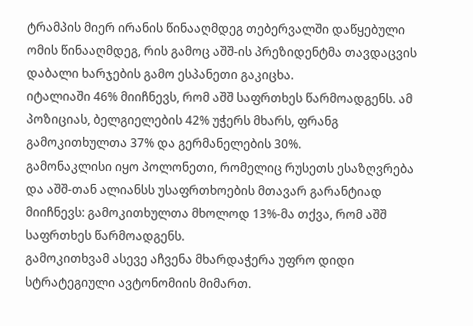ტრამპის მიერ ირანის წინააღმდეგ თებერვალში დაწყებული ომის წინააღმდეგ, რის გამოც აშშ-ის პრეზიდენტმა თავდაცვის დაბალი ხარჯების გამო ესპანეთი გაკიცხა.
იტალიაში 46% მიიჩნევს, რომ აშშ საფრთხეს წარმოადგენს. ამ პოზიციას, ბელგიელების 42% უჭერს მხარს, ფრანგ გამოკითხულთა 37% და გერმანელების 30%.
გამონაკლისი იყო პოლონეთი, რომელიც რუსეთს ესაზღვრება და აშშ-თან ალიანსს უსაფრთხოების მთავარ გარანტიად მიიჩნევს: გამოკითხულთა მხოლოდ 13%-მა თქვა, რომ აშშ საფრთხეს წარმოადგენს.
გამოკითხვამ ასევე აჩვენა მხარდაჭერა უფრო დიდი სტრატეგიული ავტონომიის მიმართ.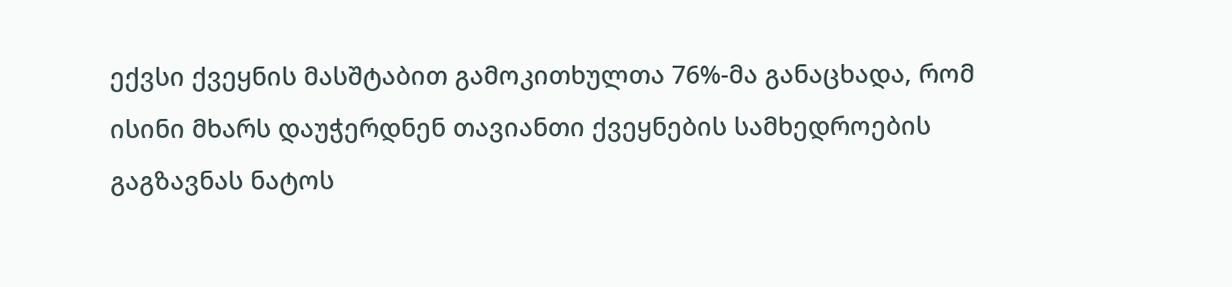ექვსი ქვეყნის მასშტაბით გამოკითხულთა 76%-მა განაცხადა, რომ ისინი მხარს დაუჭერდნენ თავიანთი ქვეყნების სამხედროების გაგზავნას ნატოს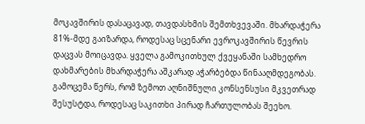მოკავშირის დასაცავად, თავდასხმის შემთხვევაში. მხარდაჭერა 81%-მდე გაიზარდა, როდესაც სცენარი ევროკავშირის წევრის დაცვას მოიცავდა. ყველა გამოკითხულ ქვეყანაში სამხედრო დახმარების მხარდაჭერა აშკარად აჭარბებდა წინააღმდეგობას.
გამოცემა წერს, რომ ზემოთ აღნიშნული კონსენსუსი მკვეთრად შესუსტდა, როდესაც საკითხი პირად ჩართულობას შეეხო.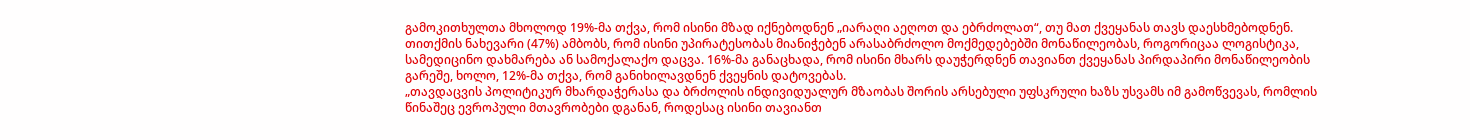გამოკითხულთა მხოლოდ 19%-მა თქვა, რომ ისინი მზად იქნებოდნენ „იარაღი აეღოთ და ებრძოლათ“, თუ მათ ქვეყანას თავს დაესხმებოდნენ. თითქმის ნახევარი (47%) ამბობს, რომ ისინი უპირატესობას მიანიჭებენ არასაბრძოლო მოქმედებებში მონაწილეობას, როგორიცაა ლოგისტიკა, სამედიცინო დახმარება ან სამოქალაქო დაცვა. 16%-მა განაცხადა, რომ ისინი მხარს დაუჭერდნენ თავიანთ ქვეყანას პირდაპირი მონაწილეობის გარეშე, ხოლო, 12%-მა თქვა, რომ განიხილავდნენ ქვეყნის დატოვებას.
„თავდაცვის პოლიტიკურ მხარდაჭერასა და ბრძოლის ინდივიდუალურ მზაობას შორის არსებული უფსკრული ხაზს უსვამს იმ გამოწვევას, რომლის წინაშეც ევროპული მთავრობები დგანან, როდესაც ისინი თავიანთ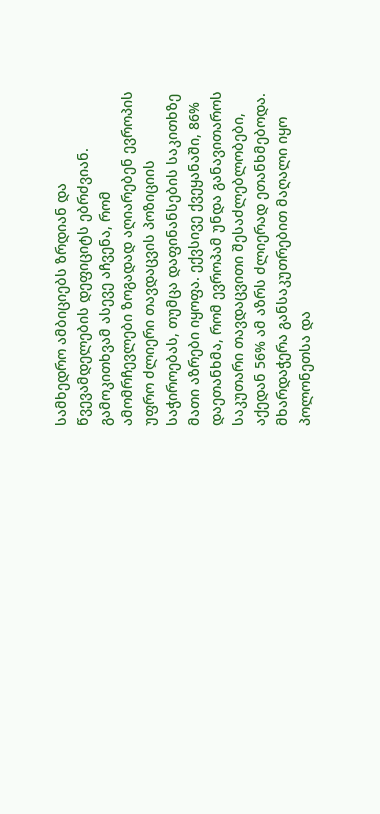სამხედრო ამბიციებს ზრდიან და წვევამდელების დეფიციტს ებრძვიან.
გამოკითხვამ ასევე აჩვენა, რომ ამომრჩევლები ზოგადად აღიარებენ ევროპის უფრო ძლიერი თავდაცვის პოზიციის საჭიროებას, თუმცა დაფინანსების საკითხზე მათი აზრები იყოფა. ექვსივე ქვეყანაში, 86% დაეთანხმა, რომ ევროპამ უნდა განავითაროს საკუთარი თავდაცვითი შესაძლებლობები, აქედან 56% ამ აზრს ძლიერად ეთანხმებოდა. მხარდაჭერა განსაკუთრებით მაღალი იყო პოლონეთსა და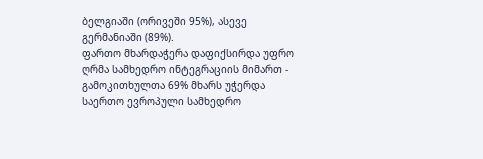ბელგიაში (ორივეში 95%), ასევე გერმანიაში (89%).
ფართო მხარდაჭერა დაფიქსირდა უფრო ღრმა სამხედრო ინტეგრაციის მიმართ - გამოკითხულთა 69% მხარს უჭერდა საერთო ევროპული სამხედრო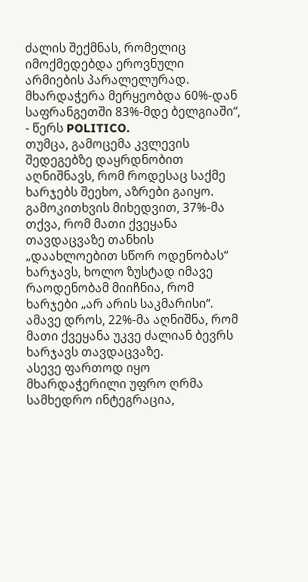ძალის შექმნას, რომელიც იმოქმედებდა ეროვნული არმიების პარალელურად. მხარდაჭერა მერყეობდა 60%-დან საფრანგეთში 83%-მდე ბელგიაში“, - წერს POLITICO.
თუმცა, გამოცემა კვლევის შედეგებზე დაყრდნობით აღნიშნავს, რომ როდესაც საქმე ხარჯებს შეეხო, აზრები გაიყო.
გამოკითხვის მიხედვით, 37%-მა თქვა, რომ მათი ქვეყანა თავდაცვაზე თანხის „დაახლოებით სწორ ოდენობას“ ხარჯავს, ხოლო ზუსტად იმავე რაოდენობამ მიიჩნია, რომ ხარჯები „არ არის საკმარისი“. ამავე დროს, 22%-მა აღნიშნა, რომ მათი ქვეყანა უკვე ძალიან ბევრს ხარჯავს თავდაცვაზე.
ასევე ფართოდ იყო მხარდაჭერილი უფრო ღრმა სამხედრო ინტეგრაცია,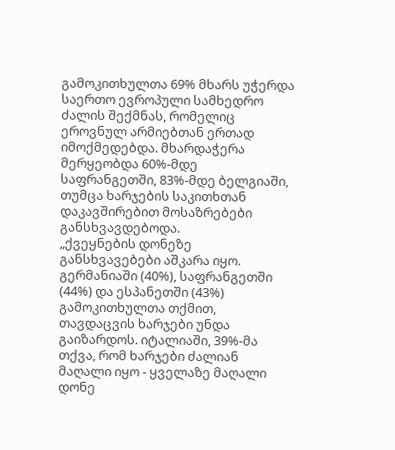გამოკითხულთა 69% მხარს უჭერდა საერთო ევროპული სამხედრო ძალის შექმნას, რომელიც ეროვნულ არმიებთან ერთად იმოქმედებდა. მხარდაჭერა მერყეობდა 60%-მდე საფრანგეთში, 83%-მდე ბელგიაში, თუმცა ხარჯების საკითხთან დაკავშირებით მოსაზრებები განსხვავდებოდა.
„ქვეყნების დონეზე განსხვავებები აშკარა იყო. გერმანიაში (40%), საფრანგეთში (44%) და ესპანეთში (43%) გამოკითხულთა თქმით, თავდაცვის ხარჯები უნდა გაიზარდოს. იტალიაში, 39%-მა თქვა, რომ ხარჯები ძალიან მაღალი იყო - ყველაზე მაღალი დონე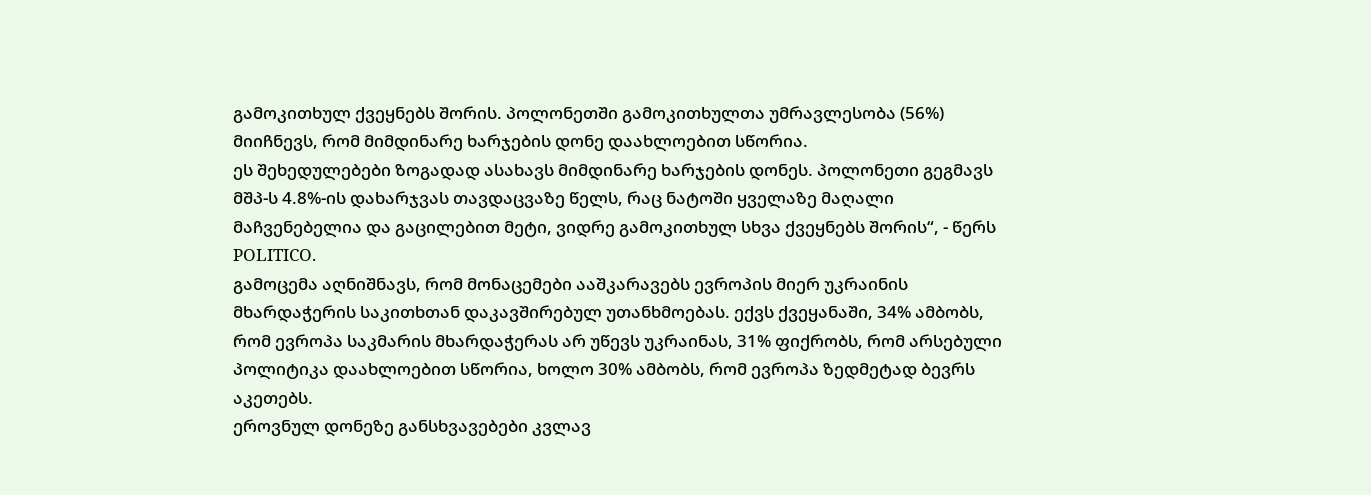გამოკითხულ ქვეყნებს შორის. პოლონეთში გამოკითხულთა უმრავლესობა (56%) მიიჩნევს, რომ მიმდინარე ხარჯების დონე დაახლოებით სწორია.
ეს შეხედულებები ზოგადად ასახავს მიმდინარე ხარჯების დონეს. პოლონეთი გეგმავს მშპ-ს 4.8%-ის დახარჯვას თავდაცვაზე წელს, რაც ნატოში ყველაზე მაღალი მაჩვენებელია და გაცილებით მეტი, ვიდრე გამოკითხულ სხვა ქვეყნებს შორის“, - წერს POLITICO.
გამოცემა აღნიშნავს, რომ მონაცემები ააშკარავებს ევროპის მიერ უკრაინის მხარდაჭერის საკითხთან დაკავშირებულ უთანხმოებას. ექვს ქვეყანაში, 34% ამბობს, რომ ევროპა საკმარის მხარდაჭერას არ უწევს უკრაინას, 31% ფიქრობს, რომ არსებული პოლიტიკა დაახლოებით სწორია, ხოლო 30% ამბობს, რომ ევროპა ზედმეტად ბევრს აკეთებს.
ეროვნულ დონეზე განსხვავებები კვლავ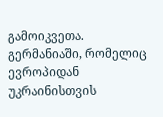გამოიკვეთა. გერმანიაში, რომელიც ევროპიდან უკრაინისთვის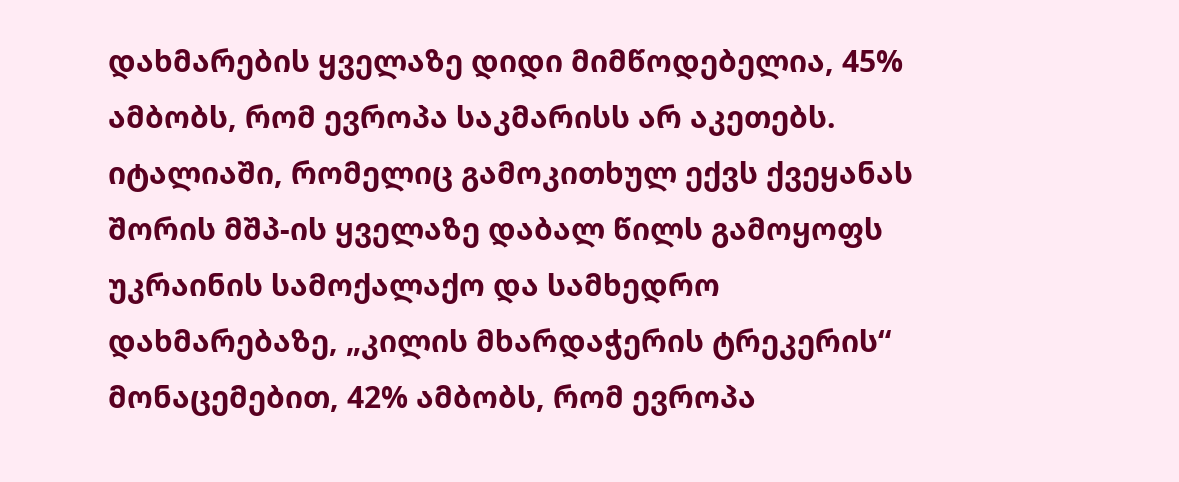დახმარების ყველაზე დიდი მიმწოდებელია, 45% ამბობს, რომ ევროპა საკმარისს არ აკეთებს. იტალიაში, რომელიც გამოკითხულ ექვს ქვეყანას შორის მშპ-ის ყველაზე დაბალ წილს გამოყოფს უკრაინის სამოქალაქო და სამხედრო დახმარებაზე, „კილის მხარდაჭერის ტრეკერის“ მონაცემებით, 42% ამბობს, რომ ევროპა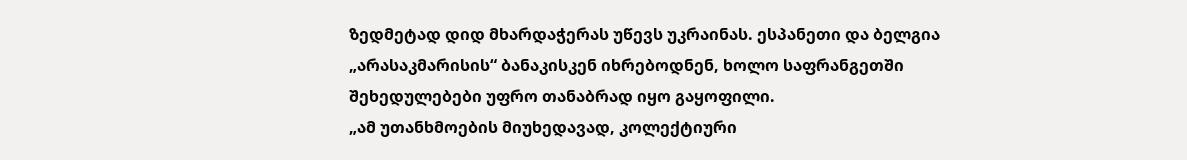ზედმეტად დიდ მხარდაჭერას უწევს უკრაინას. ესპანეთი და ბელგია „არასაკმარისის“ ბანაკისკენ იხრებოდნენ, ხოლო საფრანგეთში შეხედულებები უფრო თანაბრად იყო გაყოფილი.
„ამ უთანხმოების მიუხედავად, კოლექტიური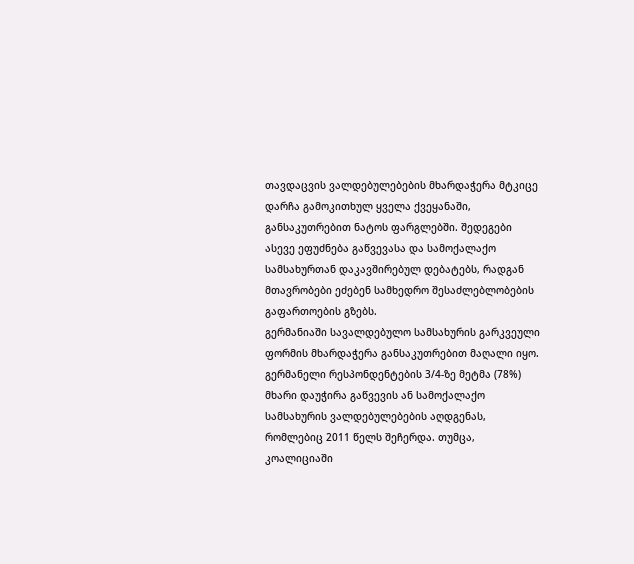თავდაცვის ვალდებულებების მხარდაჭერა მტკიცე დარჩა გამოკითხულ ყველა ქვეყანაში, განსაკუთრებით ნატოს ფარგლებში. შედეგები ასევე ეფუძნება გაწვევასა და სამოქალაქო სამსახურთან დაკავშირებულ დებატებს, რადგან მთავრობები ეძებენ სამხედრო შესაძლებლობების გაფართოების გზებს.
გერმანიაში სავალდებულო სამსახურის გარკვეული ფორმის მხარდაჭერა განსაკუთრებით მაღალი იყო. გერმანელი რესპონდენტების 3/4-ზე მეტმა (78%) მხარი დაუჭირა გაწვევის ან სამოქალაქო სამსახურის ვალდებულებების აღდგენას, რომლებიც 2011 წელს შეჩერდა. თუმცა, კოალიციაში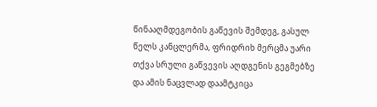წინააღმდეგობის გაწევის შემდეგ, გასულ წელს კანცლერმა, ფრიდრიხ მერცმა უარი თქვა სრული გაწვევის აღდგენის გეგმებზე და ამის ნაცვლად დაამტკიცა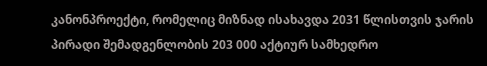კანონპროექტი, რომელიც მიზნად ისახავდა 2031 წლისთვის ჯარის პირადი შემადგენლობის 203 000 აქტიურ სამხედრო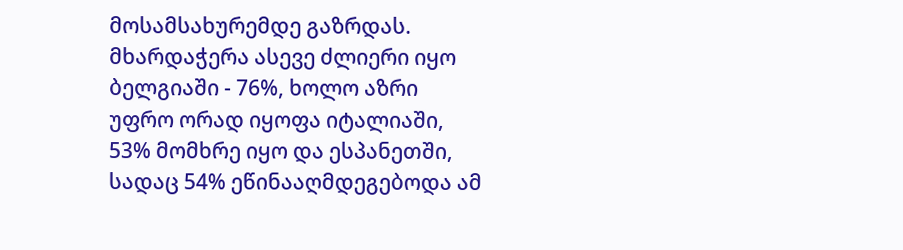მოსამსახურემდე გაზრდას.
მხარდაჭერა ასევე ძლიერი იყო ბელგიაში - 76%, ხოლო აზრი უფრო ორად იყოფა იტალიაში, 53% მომხრე იყო და ესპანეთში, სადაც 54% ეწინააღმდეგებოდა ამ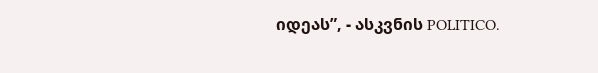იდეას”, - ასკვნის POLITICO.